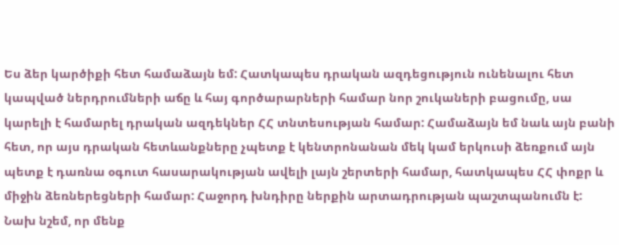Ես ձեր կարծիքի հետ համաձայն եմ: Հատկապես դրական ազդեցություն ունենալու հետ կապված ներդրումների աճը և հայ գործարարների համար նոր շուկաների բացումը, սա կարելի է համարել դրական ազդեկներ ՀՀ տնտեսության համար: Համաձայն եմ նաև այն բանի հետ, որ այս դրական հետևանքները չպետք է կենտրոնանան մեկ կամ երկուսի ձեռքում այն պետք է դառնա օգուտ հասարակության ավելի լայն շերտերի համար, հատկապես ՀՀ փոքր և միջին ձեռներեցների համար: Հաջորդ խնդիրը ներքին արտադրության պաշտպանումն է: Նախ նշեմ, որ մենք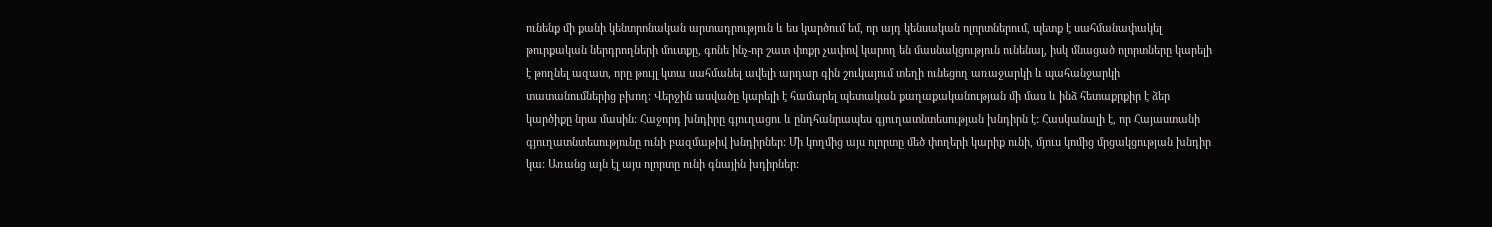ունենք մի քանի կենտրոնական արտադրություն և ես կարծում եմ, որ այդ կենսական ոլորտներում, պետք է սահմանափակել թուրքական ներդրողների մուտքը, գոնե ինչ-որ շատ փոքր չափով կարող են մասնակցություն ունենալ, իսկ մնացած ոլորտները կարելի է թողնել ազատ, որը թույլ կտա սահմանել ավելի արդար գին շուկայում տեղի ունեցող առաջարկի և պահանջարկի տատանումներից բխող: Վերջին ասվածը կարելի է համարել պետական քաղաքականության մի մաս և ինձ հետաքրքիր է ձեր կարծիքը նրա մասին: Հաջորդ խնդիրը գյուղացու և ընդհանրապես գյուղատնտեսության խնդիրն է: Հասկանալի է, որ Հայաստանի գյուղատնտեսությունը ունի բազմաթիվ խնդիրներ: Մի կողմից այս ոլորտը մեծ փողերի կարիք ունի, մյուս կոմից մրցակցության խնդիր կա: Առանց այն էլ այս ոլորտը ունի գնային խդիրներ: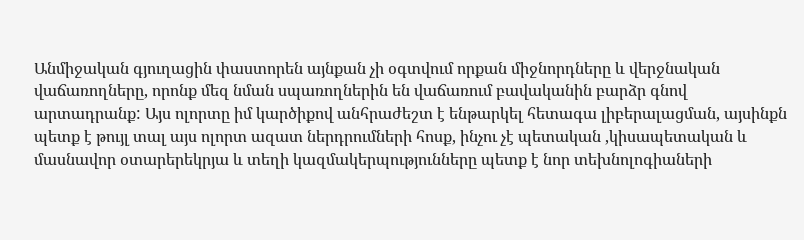Անմիջական գյուղացին փաստորեն այնքան չի օգտվում որքան միջնորդները և վերջնական վաճառողները, որոնք մեզ նման սպառողներին են վաճառում բավականին բարձր գնով արտադրանք: Այս ոլորտը իմ կարծիքով անհրաժեշտ է ենթարկել հետագա լիբերալացման, այսինքն պետք է թույլ տալ այս ոլորտ ազատ ներդրումների հոսք, ինչու չէ պետական ,կիսապետական և մասնավոր օտարերեկրյա և տեղի կազմակերպությունները պետք է նոր տեխնոլոգիաների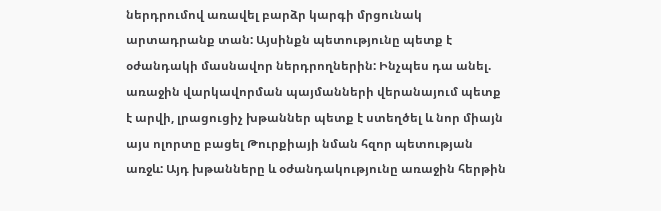ներդրումով առավել բարձր կարգի մրցունակ արտադրանք տան: Այսինքն պետությունը պետք է օժանդակի մասնավոր ներդրողներին: Ինչպես դա անել. առաջին վարկավորման պայմանների վերանայում պետք է արվի, լրացուցիչ խթաններ պետք է ստեղծել և նոր միայն այս ոլորտը բացել Թուրքիայի նման հզոր պետության առջև: Այդ խթանները և օժանդակությունը առաջին հերթին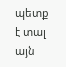պետք է տալ այն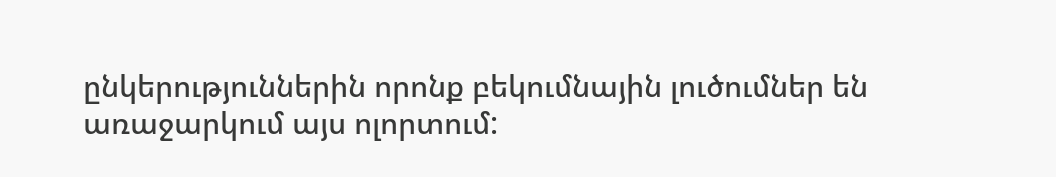ընկերություններին որոնք բեկումնային լուծումներ են առաջարկում այս ոլորտում: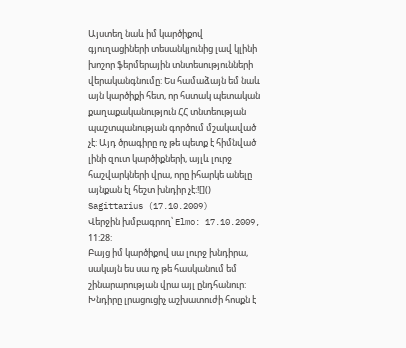Այստեղ նաև իմ կարծիքով գյուղացիների տեսանկյունից լավ կլինի խոշոր ֆերմերային տնտեսությունների վերականգնումը: Ես համաձայն եմ նաև այն կարծիքի հետ, որ հստակ պետական քաղաքականություն ՀՀ տնտեության պաշտպանության գործում մշակաված չէ: Այդ ծրագիրը ոչ թե պետք է հիմնված լինի զուտ կարծիքների, այլև լուրջ հաշվարկների վրա, որը իհարկե անելը այնքան էլ հեշտ խնդիր չէ:![]()
Sagittarius (17.10.2009)
Վերջին խմբագրող՝ Elmo: 17.10.2009, 11:28:
Բայց իմ կարծիքով սա լուրջ խնդիրա, սակայն ես սա ոչ թե հասկանում եմ շինարարության վրա այլ ընդհանուր: Խնդիրը լրացուցիչ աշխատուժի հոսքն է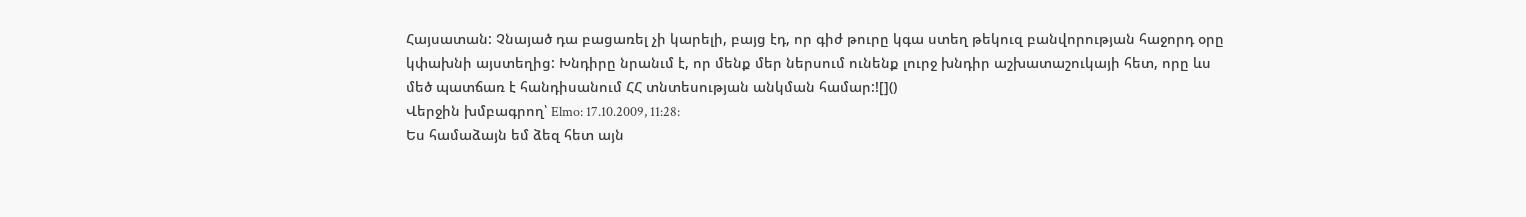Հայսատան: Չնայած դա բացառել չի կարելի, բայց էդ, որ գիժ թուրը կգա ստեղ թեկուզ բանվորության հաջորդ օրը կփախնի այստեղից: Խնդիրը նրանւմ է, որ մենք մեր ներսում ունենք լուրջ խնդիր աշխատաշուկայի հետ, որը ևս մեծ պատճառ է հանդիսանում ՀՀ տնտեսության անկման համար:![]()
Վերջին խմբագրող՝ Elmo: 17.10.2009, 11:28:
Ես համաձայն եմ ձեզ հետ այն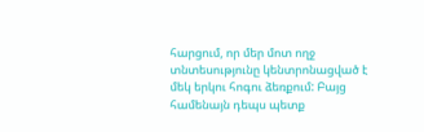հարցում, որ մեր մոտ ողջ տնտեսությունը կենտրոնացված է մեկ երկու հոգու ձեռքում: Բայց համենայն դեպս պետք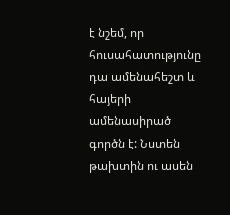է նշեմ, որ հուսահատությունը դա ամենահեշտ և հայերի ամենասիրած գործն է: Նստեն թախտին ու ասեն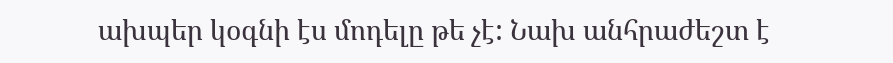ախպեր կօգնի էս մոդելը թե չէ: Նախ անհրաժեշտ է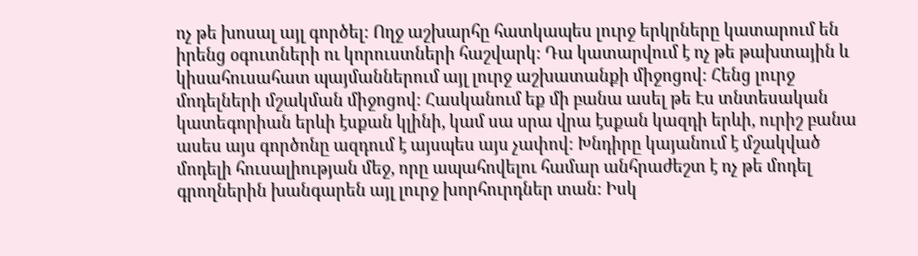ոչ թե խոսալ այլ գործել: Ողջ աշխարհը հատկապես լուրջ երկրները կատարում են իրենց օգուտների ու կորուստների հաշվարկ: Դա կատարվում է ոչ թե թախտային և կիսահուսահատ պայմաններում այլ լուրջ աշխատանքի միջոցով: Հենց լուրջ մոդելների մշակման միջոցով: Հասկանում եք մի բանա ասել թե Էս տնտեսական կատեգորիան երևի էսքան կլինի, կամ սա սրա վրա էսքան կազդի երևի, ուրիշ բանա ասես այս գործոնը ազդում է այսպես այս չափով: Խնդիրը կայանում է մշակված մոդելի հուսալիության մեջ, որը ապահովելու համար անհրաժեշտ է ոչ թե մոդել գրողներին խանգարեն այլ լուրջ խորհուրդներ տան: Իսկ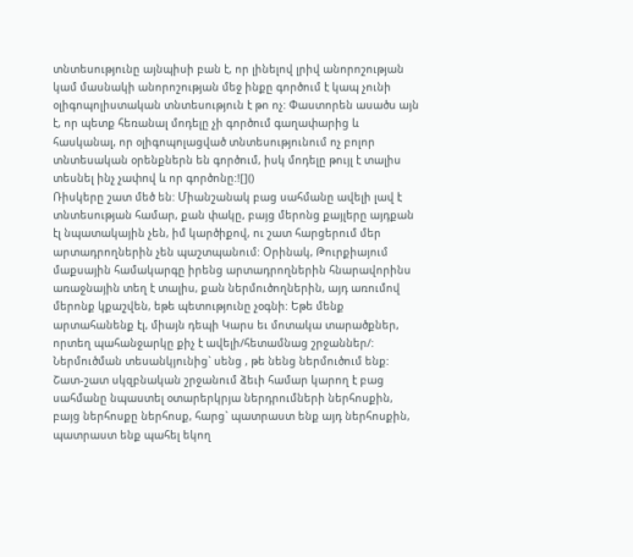տնտեսությունը այնպիսի բան է, որ լինելով լրիվ անորոշության կամ մասնակի անորոշության մեջ ինքը գործում է կապ չունի օլիգոպոլիստական տնտեսություն է թո ոչ: Փաստորեն ասածս այն է, որ պետք հեռանալ մոդելը չի գործում գաղափարից և հասկանալ, որ օլիգոպոլացված տնտեսությունում ոչ բոլոր տնտեսական օրենքներն են գործում, իսկ մոդելը թույլ է տալիս տեսնել ինչ չափով և որ գործոնը:![]()
Ռիսկերը շատ մեծ են: Միանշանակ բաց սահմանը ավելի լավ է տնտեսության համար, քան փակը, բայց մերոնց քայլերը այդքան էլ նպատակային չեն, իմ կարծիքով, ու շատ հարցերում մեր արտադրողներին չեն պաշտպանում: Օրինակ, Թուրքիայում մաքսային համակարգը իրենց արտադրողներին հնարավորինս առաջնային տեղ է տալիս, քան ներմուծողներին, այդ առումով մերոնք կքաշվեն, եթե պետությունը չօգնի: Եթե մենք արտահանենք էլ, միայն դեպի Կարս եւ մոտակա տարածքներ, որտեղ պահանջարկը քիչ է ավելի/հետամնաց շրջաններ/: Ներմուծման տեսանկյունից` սենց , թե նենց ներմուծում ենք: Շատ-շատ սկզբնական շրջանում ձեւի համար կարող է բաց սահմանը նպաստել օտարերկրյա ներդրումների ներհոսքին, բայց ներհոսքը ներհոսք, հարց` պատրաստ ենք այդ ներհոսքին, պատրաստ ենք պահել եկող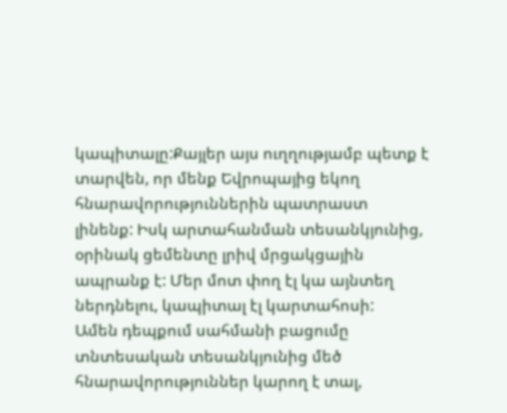կապիտալը:Քայլեր այս ուղղությամբ պետք է տարվեն, որ մենք Եվրոպայից եկող հնարավորություններին պատրաստ լինենք: Իսկ արտահանման տեսանկյունից, օրինակ ցեմենտը լրիվ մրցակցային ապրանք է: Մեր մոտ փող էլ կա այնտեղ ներդնելու, կապիտալ էլ կարտահոսի:
Ամեն դեպքում սահմանի բացումը տնտեսական տեսանկյունից մեծ հնարավորություններ կարող է տալ,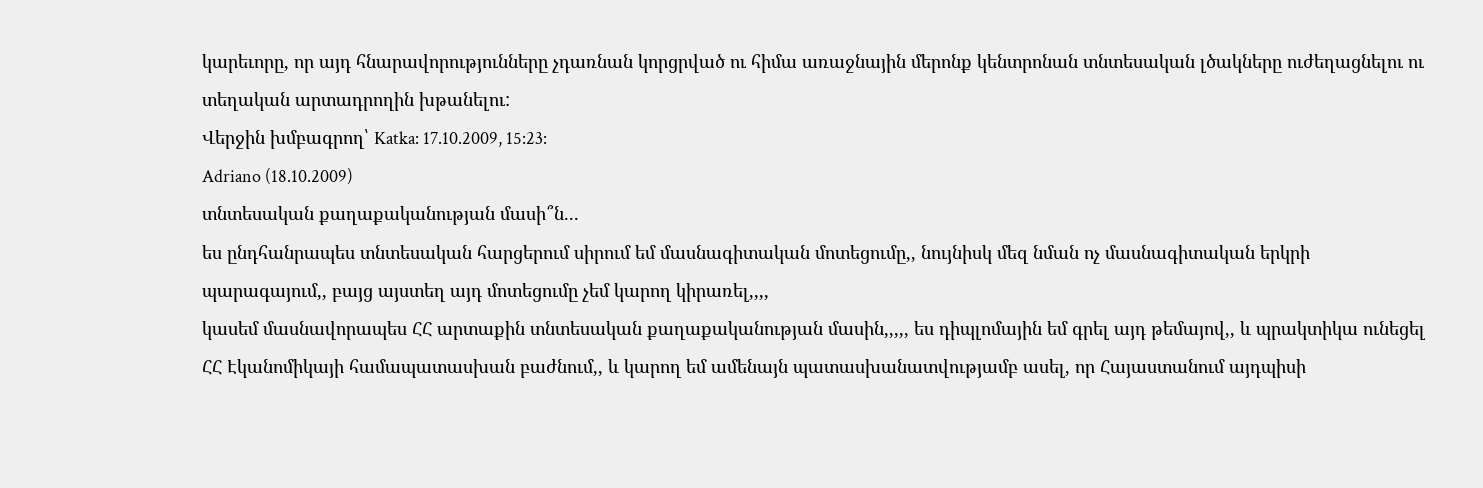կարեւորը, որ այդ հնարավորությունները չդառնան կորցրված ու հիմա առաջնային մերոնք կենտրոնան տնտեսական լծակները ուժեղացնելու ու տեղական արտադրողին խթանելու:
Վերջին խմբագրող՝ Katka: 17.10.2009, 15:23:
Adriano (18.10.2009)
տնտեսական քաղաքականության մասի՞ն...
ես ընդհանրապես տնտեսական հարցերում սիրում եմ մասնագիտական մոտեցումը,, նույնիսկ մեզ նման ոչ մասնագիտական երկրի պարագայում,, բայց այստեղ այդ մոտեցումը չեմ կարող կիրառել,,,,
կասեմ մասնավորապես ՀՀ արտաքին տնտեսական քաղաքականության մասին,,,,, ես դիպլոմային եմ գրել այդ թեմայով,, և պրակտիկա ունեցել ՀՀ Էկանոմիկայի համապատասխան բաժնում,, և կարող եմ ամենայն պատասխանատվությամբ ասել, որ Հայաստանում այդպիսի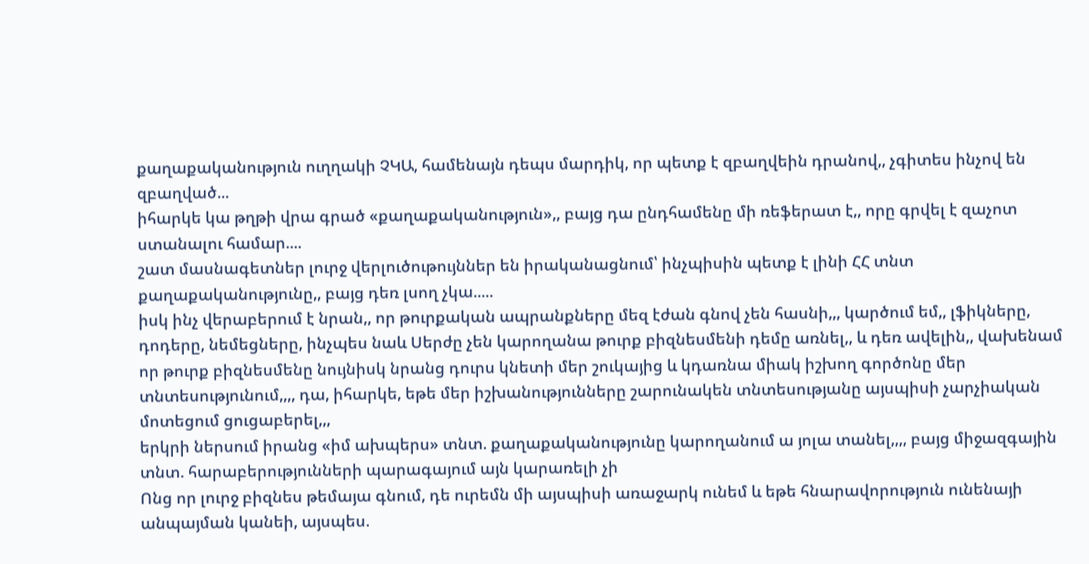քաղաքականություն ուղղակի ՉԿԱ, համենայն դեպս մարդիկ, որ պետք է զբաղվեին դրանով,, չգիտես ինչով են զբաղված...
իհարկե կա թղթի վրա գրած «քաղաքականություն»,, բայց դա ընդհամենը մի ռեֆերատ է,, որը գրվել է զաչոտ ստանալու համար....
շատ մասնագետներ լուրջ վերլուծութույններ են իրականացնում՝ ինչպիսին պետք է լինի ՀՀ տնտ քաղաքականությունը,, բայց դեռ լսող չկա.....
իսկ ինչ վերաբերում է նրան,, որ թուրքական ապրանքները մեզ էժան գնով չեն հասնի,,, կարծում եմ,, լֆիկները, դոդերը, նեմեցները, ինչպես նաև Սերժը չեն կարողանա թուրք բիզնեսմենի դեմը առնել,, և դեռ ավելին,, վախենամ որ թուրք բիզնեսմենը նույնիսկ նրանց դուրս կնետի մեր շուկայից և կդառնա միակ իշխող գործոնը մեր տնտեսությունում,,,, դա, իհարկե, եթե մեր իշխանությունները շարունակեն տնտեսությանը այսպիսի չարչիական մոտեցում ցուցաբերել,,,
երկրի ներսում իրանց «իմ ախպերս» տնտ. քաղաքականությունը կարողանում ա յոլա տանել,,,, բայց միջազգային տնտ. հարաբերությունների պարագայում այն կարառելի չի
Ոնց որ լուրջ բիզնես թեմայա գնում, դե ուրեմն մի այսպիսի առաջարկ ունեմ և եթե հնարավորություն ունենայի անպայման կանեի, այսպես.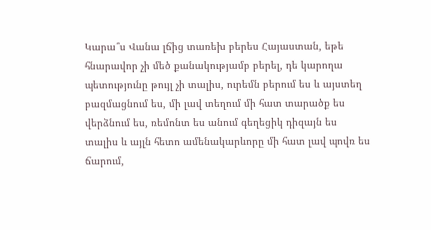Կարա՞ս Վանա լճից տառեխ բերես Հայաստան, եթե հնարավոր չի մեծ քանակությամբ բերել, դե կարողա պետությունը թույլ չի տալիս, ուրեմն բերում ես և այստեղ բազմացնում ես, մի լավ տեղում մի հատ տարածք ես վերձնում ես, ռեմոնտ ես անում գեղեցիկ դիզայն ես տալիս և այլն հետո ամենակարևորը մի հատ լավ պովռ ես ճարում,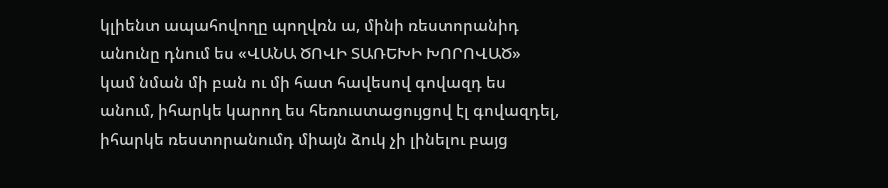կլիենտ ապահովողը պողվռն ա, մինի ռեստորանիդ անունը դնում ես «ՎԱՆԱ ԾՈՎԻ ՏԱՌԵԽԻ ԽՈՐՈՎԱԾ» կամ նման մի բան ու մի հատ հավեսով գովազդ ես անում, իհարկե կարող ես հեռուստացույցով էլ գովազդել, իհարկե ռեստորանումդ միայն ձուկ չի լինելու բայց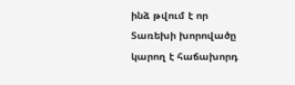ինձ թվում է որ Տառեխի խորովածը կարող է հաճախորդ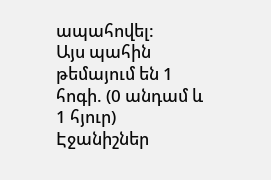ապահովել:
Այս պահին թեմայում են 1 հոգի. (0 անդամ և 1 հյուր)
Էջանիշներ